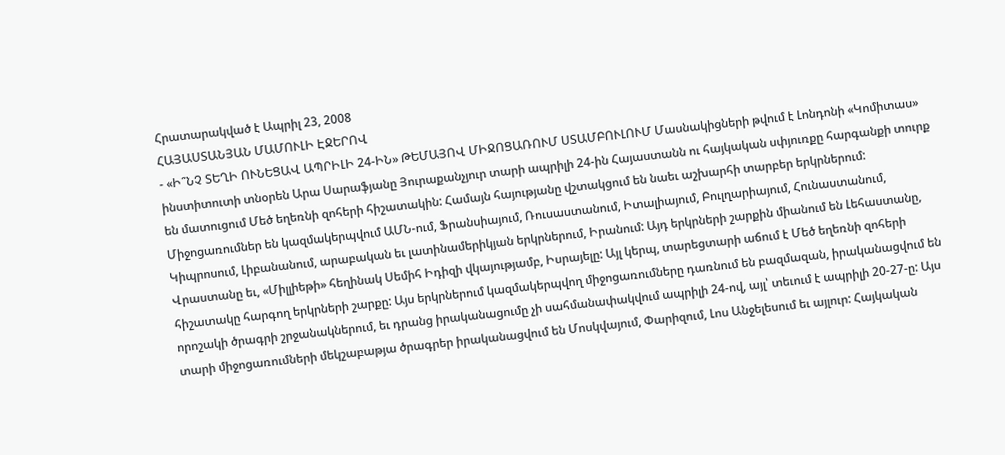Հրատարակված է Ապրիլ 23, 2008
ՀԱՅԱՍՏԱՆՅԱՆ ՄԱՄՈՒԼԻ ԷՋԵՐՈՎ
- «Ի՞ՆՉ ՏԵՂԻ ՈՒՆԵՑԱՎ ԱՊՐԻԼԻ 24-ԻՆ» ԹԵՄԱՅՈՎ ՄԻՋՈՑԱՌՈՒՄ ՍՏԱՄԲՈՒԼՈՒՄ Մասնակիցների թվում է Լոնդոնի «Կոմիտաս» ինստիտուտի տնօրեն Արա Սարաֆյանը Յուրաքանչյուր տարի ապրիլի 24-ին Հայաստանն ու հայկական սփյուռքը հարգանքի տուրք են մատուցում Մեծ եղեռնի զոհերի հիշատակին: Համայն հայությանը վշտակցում են նաեւ աշխարհի տարբեր երկրներում: Միջոցառումներ են կազմակերպվում ԱՄՆ-ում, Ֆրանսիայում, Ռուսաստանում, Իտալիայում, Բուլղարիայում, Հունաստանում, Կիպրոսում, Լիբանանում, արաբական եւ լատինամերիկյան երկրներում, Իրանում: Այդ երկրների շարքին միանում են Լեհաստանը, Վրաստանը եւ, «Միլլիեթի» հեղինակ Սեմիհ Իդիզի վկայությամբ, Իսրայելը: Այլ կերպ, տարեցտարի աճում է Մեծ եղեռնի զոհերի հիշատակը հարգող երկրների շարքը: Այս երկրներում կազմակերպվող միջոցառումները դառնում են բազմազան, իրականացվում են որոշակի ծրագրի շրջանակներում, եւ դրանց իրականացումը չի սահմանափակվում ապրիլի 24-ով, այլ՝ տեւում է ապրիլի 20-27-ը: Այս տարի միջոցառումների մեկշաբաթյա ծրագրեր իրականացվում են Մոսկվայում, Փարիզում, Լոս Անջելեսում եւ այլուր: Հայկական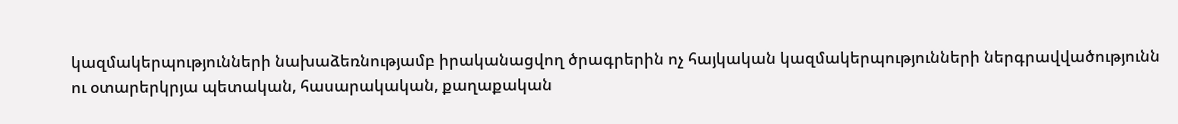կազմակերպությունների նախաձեռնությամբ իրականացվող ծրագրերին ոչ հայկական կազմակերպությունների ներգրավվածությունն ու օտարերկրյա պետական, հասարակական, քաղաքական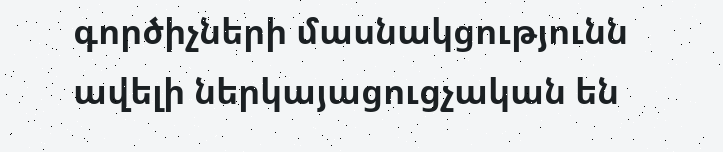գործիչների մասնակցությունն ավելի ներկայացուցչական են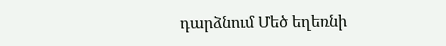դարձնում Մեծ եղեռնի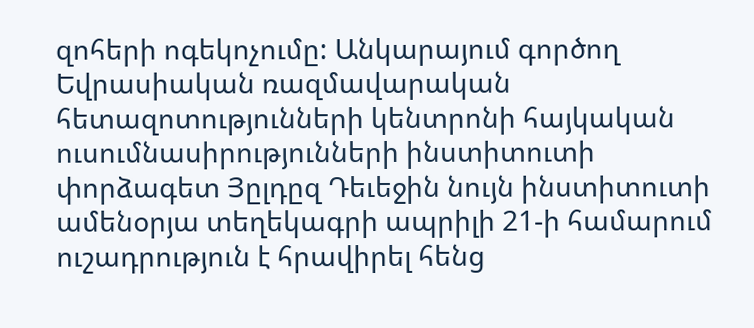զոհերի ոգեկոչումը: Անկարայում գործող Եվրասիական ռազմավարական հետազոտությունների կենտրոնի հայկական ուսումնասիրությունների ինստիտուտի փորձագետ Յըլդըզ Դեւեջին նույն ինստիտուտի ամենօրյա տեղեկագրի ապրիլի 21-ի համարում ուշադրություն է հրավիրել հենց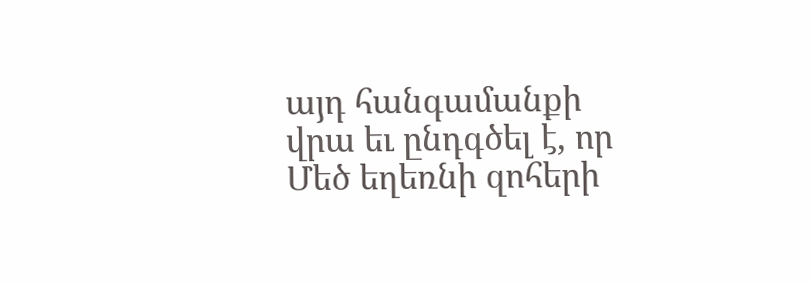այդ հանգամանքի վրա եւ ընդգծել է, որ Մեծ եղեռնի զոհերի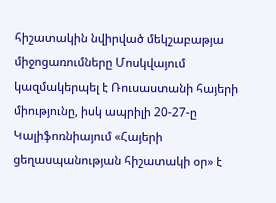հիշատակին նվիրված մեկշաբաթյա միջոցառումները Մոսկվայում կազմակերպել է Ռուսաստանի հայերի միությունը, իսկ ապրիլի 20-27-ը Կալիֆոռնիայում «Հայերի ցեղասպանության հիշատակի օր» է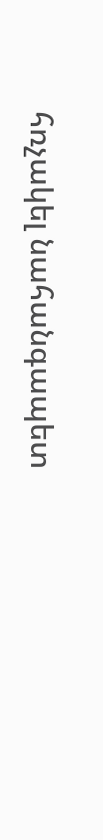հռչակել նահանգապետ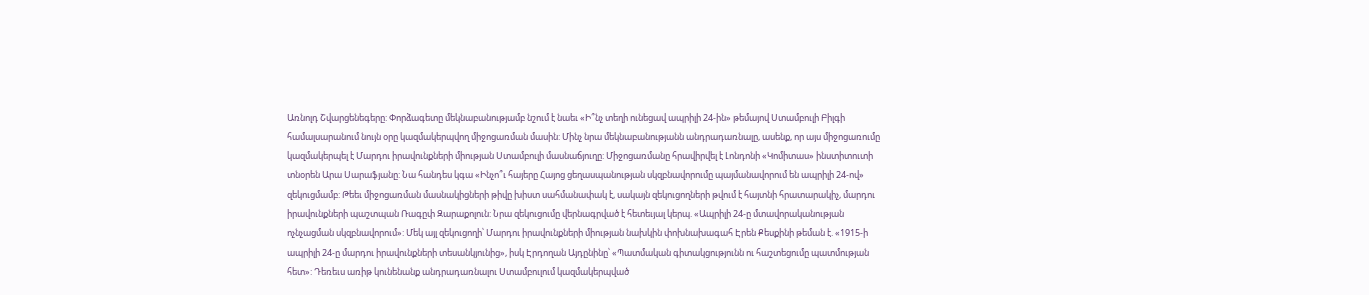Առնոլդ Շվարցենեգերը: Փորձագետը մեկնաբանությամբ նշում է նաեւ «Ի՞նչ տեղի ունեցավ ապրիլի 24-ին» թեմայով Ստամբուլի Բիլգի համալսարանում նույն օրը կազմակերպվող միջոցառման մասին: Մինչ նրա մեկնաբանությանն անդրադառնալը, ասենք, որ այս միջոցառումը կազմակերպել է Մարդու իրավունքների միության Ստամբուլի մասնաճյուղը: Միջոցառմանը հրավիրվել է Լոնդոնի «Կոմիտաս» ինստիտուտի տնօրեն Արա Սարաֆյանը: Նա հանդես կգա «Ինչո՞ւ հայերը Հայոց ցեղասպանության սկզբնավորումը պայմանավորում են ապրիլի 24-ով» զեկուցմամբ: Թեեւ միջոցառման մասնակիցների թիվը խիստ սահմանափակ է, սակայն զեկուցողների թվում է հայտնի հրատարակիչ, մարդու իրավունքների պաշտպան Ռագըփ Զարաքոլուն: Նրա զեկուցումը վերնագրված է հետեւյալ կերպ. «Ապրիլի 24-ը մտավորականության ոչնչացման սկզբնավորում»: Մեկ այլ զեկուցողի՝ Մարդու իրավունքների միության նախկին փոխնախագահ Էրեն Քեսքինի թեման է. «1915-ի ապրիլի 24-ը մարդու իրավունքների տեսանկյունից», իսկ Էրդողան Այդընինը՝ «Պատմական գիտակցությունն ու հաշտեցումը պատմության հետ»: Դեռեւս առիթ կունենանք անդրադառնալու Ստամբուլում կազմակերպված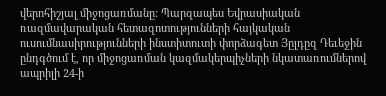վերոհիշյալ միջոցառմանը: Պարզապես Եվրասիական ռազմավարական հետազոտությունների հայկական ուսումնասիրությունների ինստիտուտի փորձագետ Յըլդըզ Դեւեջին ընդգծում է, որ միջոցառման կազմակերպիչների նկատառումներով ապրիլի 24-ի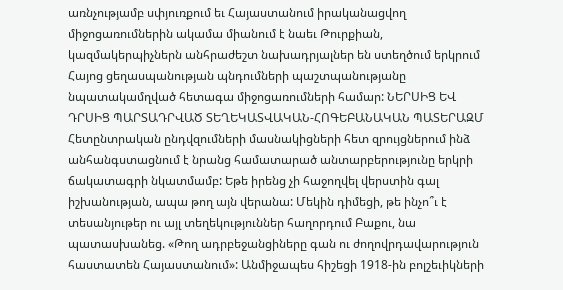առնչությամբ սփյուռքում եւ Հայաստանում իրականացվող միջոցառումներին ակամա միանում է նաեւ Թուրքիան, կազմակերպիչներն անհրաժեշտ նախադրյալներ են ստեղծում երկրում Հայոց ցեղասպանության պնդումների պաշտպանությանը նպատակամղված հետագա միջոցառումների համար: ՆԵՐՍԻՑ ԵՎ ԴՐՍԻՑ ՊԱՐՏԱԴՐՎԱԾ ՏԵՂԵԿԱՏՎԱԿԱՆ-ՀՈԳԵԲԱՆԱԿԱՆ ՊԱՏԵՐԱԶՄ Հետընտրական ընդվզումների մասնակիցների հետ զրույցներում ինձ անհանգստացնում է նրանց համատարած անտարբերությունը երկրի ճակատագրի նկատմամբ: Եթե իրենց չի հաջողվել վերստին գալ իշխանության, ապա թող այն վերանա: Մեկին դիմեցի, թե ինչո՞ւ է տեսանյութեր ու այլ տեղեկություններ հաղորդում Բաքու, նա պատասխանեց. «Թող ադրբեջանցիները գան ու ժողովրդավարություն հաստատեն Հայաստանում»: Անմիջապես հիշեցի 1918-ին բոլշեւիկների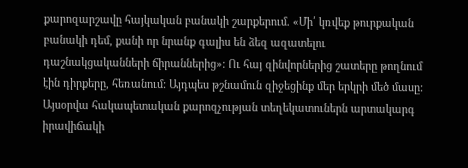քարոզարշավը հայկական բանակի շարքերում. «Մի՛ կռվեք թուրքական բանակի դեմ, քանի որ նրանք գալիս են ձեզ ազատելու դաշնակցականների ճիրաններից»: Ու հայ զինվորներից շատերը թողնում էին դիրքերը, հեռանում: Այդպես թշնամուն զիջեցինք մեր երկրի մեծ մասը: Այսօրվա հակապետական քարոզչության տեղեկատուներն արտակարգ իրավիճակի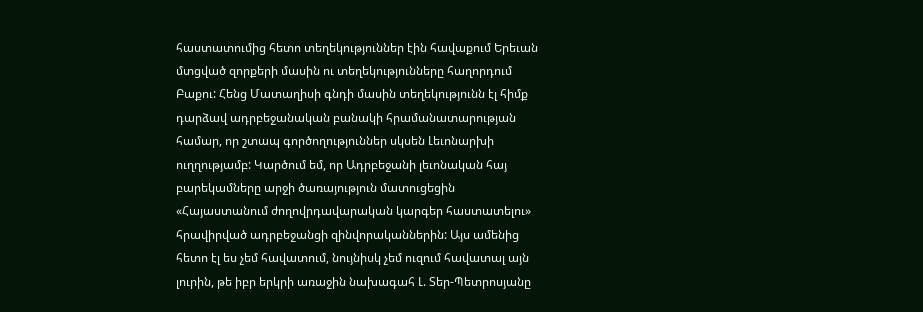հաստատումից հետո տեղեկություններ էին հավաքում Երեւան մտցված զորքերի մասին ու տեղեկությունները հաղորդում Բաքու: Հենց Մատաղիսի գնդի մասին տեղեկությունն էլ հիմք դարձավ ադրբեջանական բանակի հրամանատարության համար, որ շտապ գործողություններ սկսեն Լեւոնարխի ուղղությամբ: Կարծում եմ, որ Ադրբեջանի լեւոնական հայ բարեկամները արջի ծառայություն մատուցեցին «Հայաստանում ժողովրդավարական կարգեր հաստատելու» հրավիրված ադրբեջանցի զինվորականներին: Այս ամենից հետո էլ ես չեմ հավատում, նույնիսկ չեմ ուզում հավատալ այն լուրին, թե իբր երկրի առաջին նախագահ Լ. Տեր-Պետրոսյանը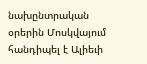նախընտրական օրերին Մոսկվայում հանդիպել է Ալիեւի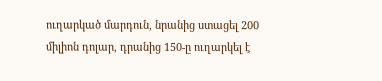ուղարկած մարդուն, նրանից ստացել 200 միլիոն դոլար, դրանից 150-ը ուղարկել է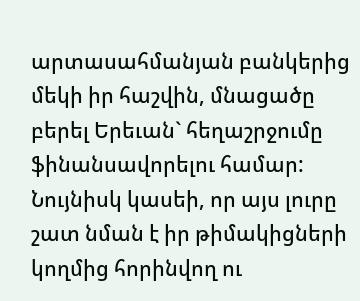արտասահմանյան բանկերից մեկի իր հաշվին, մնացածը բերել Երեւան` հեղաշրջումը ֆինանսավորելու համար: Նույնիսկ կասեի, որ այս լուրը շատ նման է իր թիմակիցների կողմից հորինվող ու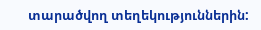տարածվող տեղեկություններին: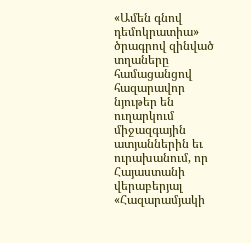«Ամեն գնով դեմոկրատիա» ծրագրով զինված տղաները համացանցով հազարավոր նյութեր են ուղարկում միջազգային ատյաններին եւ ուրախանում, որ Հայաստանի վերաբերյալ «Հազարամյակի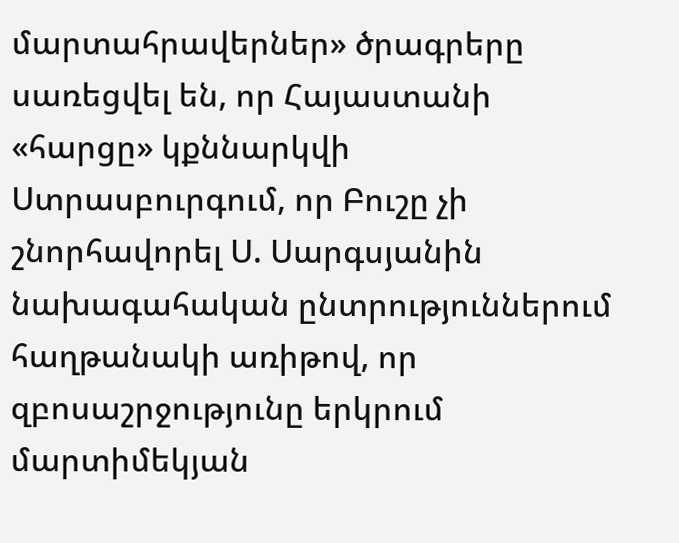մարտահրավերներ» ծրագրերը սառեցվել են, որ Հայաստանի «հարցը» կքննարկվի Ստրասբուրգում, որ Բուշը չի շնորհավորել Ս. Սարգսյանին նախագահական ընտրություններում հաղթանակի առիթով, որ զբոսաշրջությունը երկրում մարտիմեկյան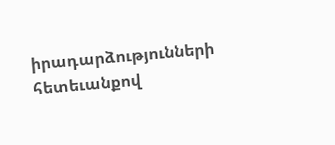իրադարձությունների հետեւանքով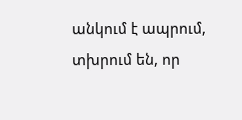անկում է ապրում, տխրում են, որ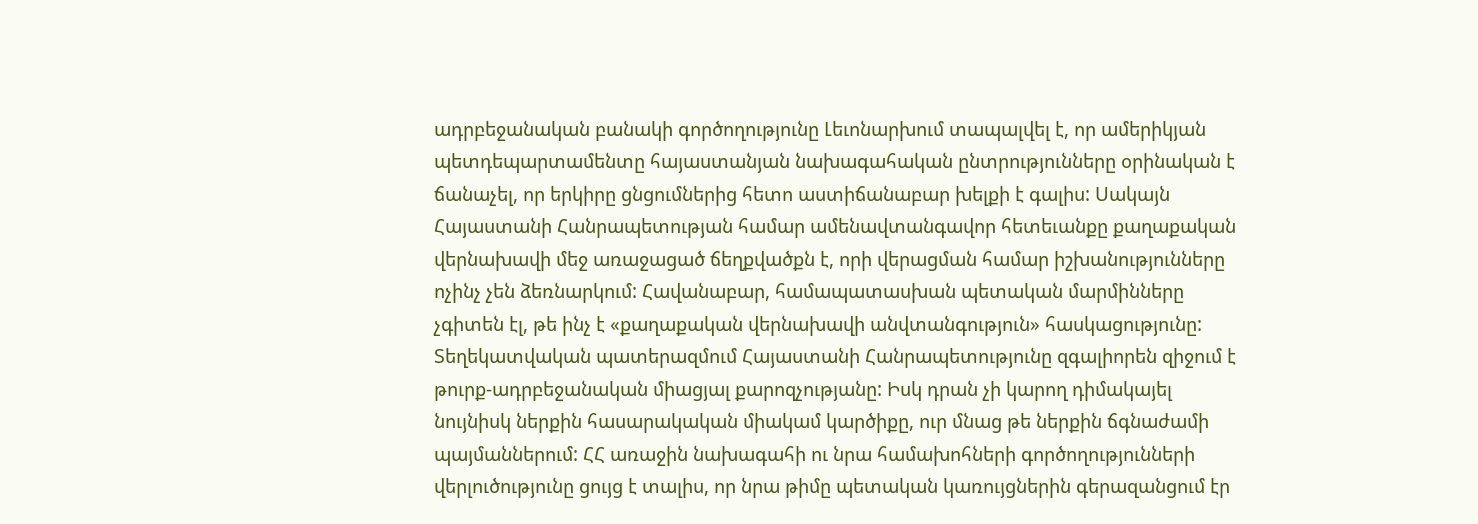ադրբեջանական բանակի գործողությունը Լեւոնարխում տապալվել է, որ ամերիկյան պետդեպարտամենտը հայաստանյան նախագահական ընտրությունները օրինական է ճանաչել, որ երկիրը ցնցումներից հետո աստիճանաբար խելքի է գալիս: Սակայն Հայաստանի Հանրապետության համար ամենավտանգավոր հետեւանքը քաղաքական վերնախավի մեջ առաջացած ճեղքվածքն է, որի վերացման համար իշխանությունները ոչինչ չեն ձեռնարկում: Հավանաբար, համապատասխան պետական մարմինները չգիտեն էլ, թե ինչ է «քաղաքական վերնախավի անվտանգություն» հասկացությունը: Տեղեկատվական պատերազմում Հայաստանի Հանրապետությունը զգալիորեն զիջում է թուրք-ադրբեջանական միացյալ քարոզչությանը: Իսկ դրան չի կարող դիմակայել նույնիսկ ներքին հասարակական միակամ կարծիքը, ուր մնաց թե ներքին ճգնաժամի պայմաններում: ՀՀ առաջին նախագահի ու նրա համախոհների գործողությունների վերլուծությունը ցույց է տալիս, որ նրա թիմը պետական կառույցներին գերազանցում էր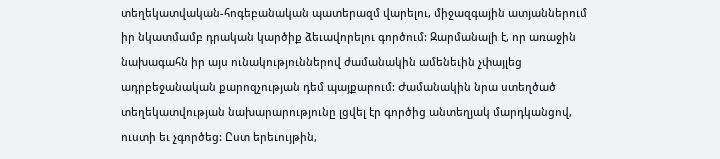տեղեկատվական-հոգեբանական պատերազմ վարելու, միջազգային ատյաններում իր նկատմամբ դրական կարծիք ձեւավորելու գործում: Զարմանալի է, որ առաջին նախագահն իր այս ունակություններով ժամանակին ամենեւին չփայլեց ադրբեջանական քարոզչության դեմ պայքարում: Ժամանակին նրա ստեղծած տեղեկատվության նախարարությունը լցվել էր գործից անտեղյակ մարդկանցով, ուստի եւ չգործեց: Ըստ երեւույթին,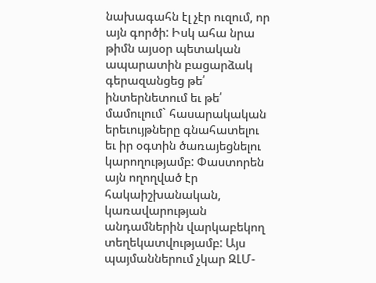նախագահն էլ չէր ուզում, որ այն գործի: Իսկ ահա նրա թիմն այսօր պետական ապարատին բացարձակ գերազանցեց թե՛ ինտերնետում եւ թե՛ մամուլում` հասարակական երեւույթները գնահատելու եւ իր օգտին ծառայեցնելու կարողությամբ: Փաստորեն այն ողողված էր հակաիշխանական, կառավարության անդամներին վարկաբեկող տեղեկատվությամբ: Այս պայմաններում չկար ԶԼՄ-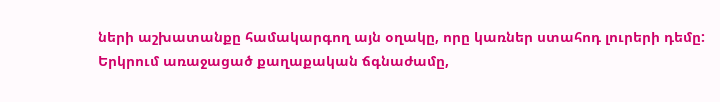ների աշխատանքը համակարգող այն օղակը, որը կառներ ստահոդ լուրերի դեմը: Երկրում առաջացած քաղաքական ճգնաժամը,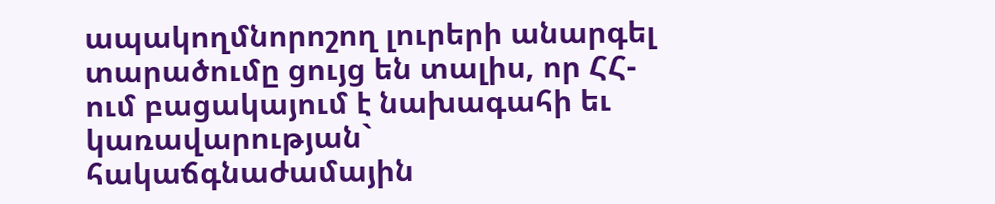ապակողմնորոշող լուրերի անարգել տարածումը ցույց են տալիս, որ ՀՀ-ում բացակայում է նախագահի եւ կառավարության` հակաճգնաժամային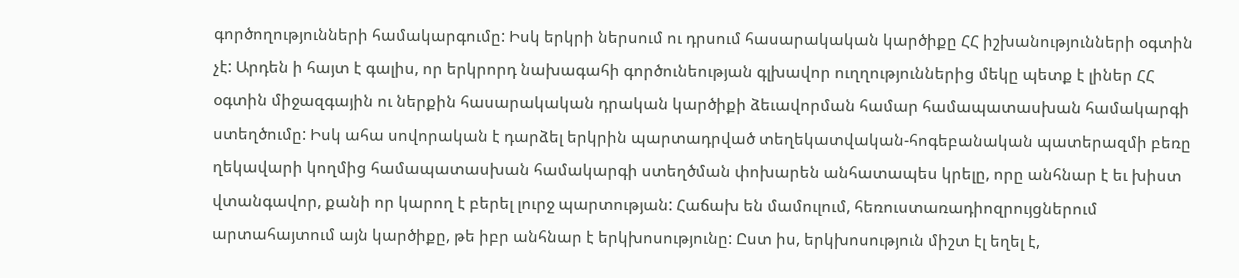գործողությունների համակարգումը: Իսկ երկրի ներսում ու դրսում հասարակական կարծիքը ՀՀ իշխանությունների օգտին չէ: Արդեն ի հայտ է գալիս, որ երկրորդ նախագահի գործունեության գլխավոր ուղղություններից մեկը պետք է լիներ ՀՀ օգտին միջազգային ու ներքին հասարակական դրական կարծիքի ձեւավորման համար համապատասխան համակարգի ստեղծումը: Իսկ ահա սովորական է դարձել երկրին պարտադրված տեղեկատվական-հոգեբանական պատերազմի բեռը ղեկավարի կողմից համապատասխան համակարգի ստեղծման փոխարեն անհատապես կրելը, որը անհնար է եւ խիստ վտանգավոր, քանի որ կարող է բերել լուրջ պարտության: Հաճախ են մամուլում, հեռուստառադիոզրույցներում արտահայտում այն կարծիքը, թե իբր անհնար է երկխոսությունը: Ըստ իս, երկխոսություն միշտ էլ եղել է,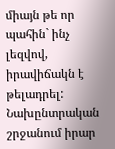միայն թե որ պահին` ինչ լեզվով, իրավիճակն է թելադրել: Նախընտրական շրջանում իրար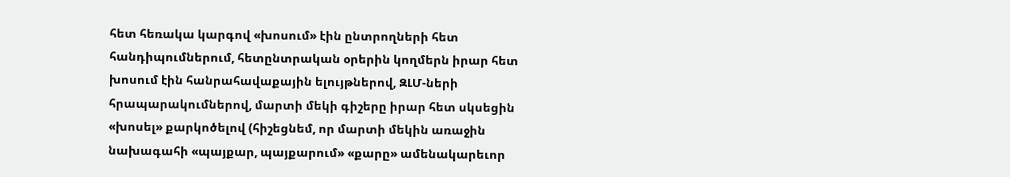հետ հեռակա կարգով «խոսում» էին ընտրողների հետ հանդիպումներում, հետընտրական օրերին կողմերն իրար հետ խոսում էին հանրահավաքային ելույթներով, ԶԼՄ-ների հրապարակումներով, մարտի մեկի գիշերը իրար հետ սկսեցին «խոսել» քարկոծելով (հիշեցնեմ, որ մարտի մեկին առաջին նախագահի «պայքար, պայքարում» «քարը» ամենակարեւոր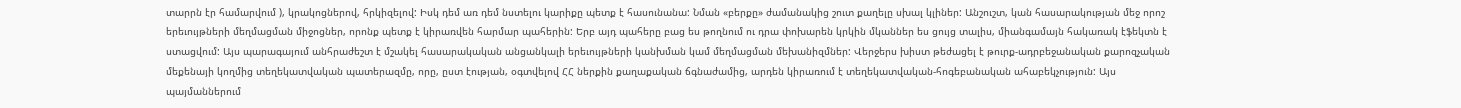տարրն էր համարվում ), կրակոցներով, հրկիզելով: Իսկ դեմ առ դեմ նստելու կարիքը պետք է հասունանա: Նման «բերքը» ժամանակից շուտ քաղելը սխալ կլիներ: Անշուշտ, կան հասարակության մեջ որոշ երեւույթների մեղմացման միջոցներ, որոնք պետք է կիրառվեն հարմար պահերին: Երբ այդ պահերը բաց ես թողնում ու դրա փոխարեն կրկին մկաններ ես ցույց տալիս, միանգամայն հակառակ էֆեկտն է ստացվում: Այս պարագայում անհրաժեշտ է մշակել հասարակական անցանկալի երեւույթների կանխման կամ մեղմացման մեխանիզմներ: Վերջերս խիստ թեժացել է թուրք-ադրբեջանական քարոզչական մեքենայի կողմից տեղեկատվական պատերազմը, որը, ըստ էության, օգտվելով ՀՀ ներքին քաղաքական ճգնաժամից, արդեն կիրառում է տեղեկատվական-հոգեբանական ահաբեկչություն: Այս պայմաններում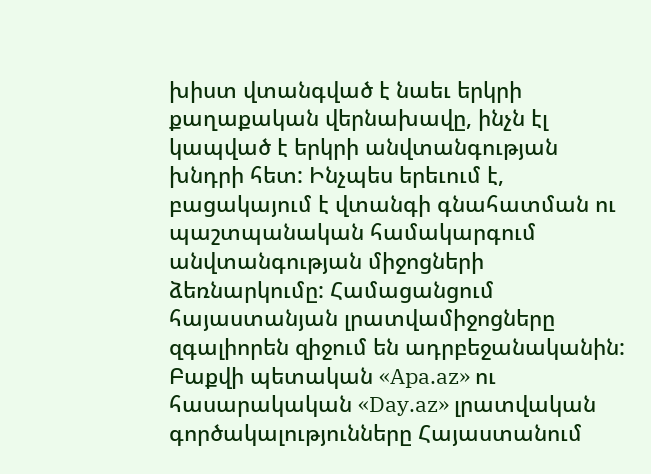խիստ վտանգված է նաեւ երկրի քաղաքական վերնախավը, ինչն էլ կապված է երկրի անվտանգության խնդրի հետ: Ինչպես երեւում է, բացակայում է վտանգի գնահատման ու պաշտպանական համակարգում անվտանգության միջոցների ձեռնարկումը: Համացանցում հայաստանյան լրատվամիջոցները զգալիորեն զիջում են ադրբեջանականին: Բաքվի պետական «Apa.az» ու հասարակական «Day.az» լրատվական գործակալությունները Հայաստանում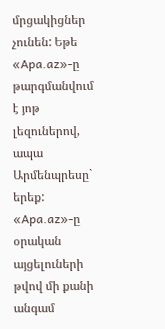մրցակիցներ չունեն: Եթե «Apa.az»-ը թարգմանվում է յոթ լեզուներով, ապա Արմենպրեսը` երեք: «Apa.az»-ը օրական այցելուների թվով մի քանի անգամ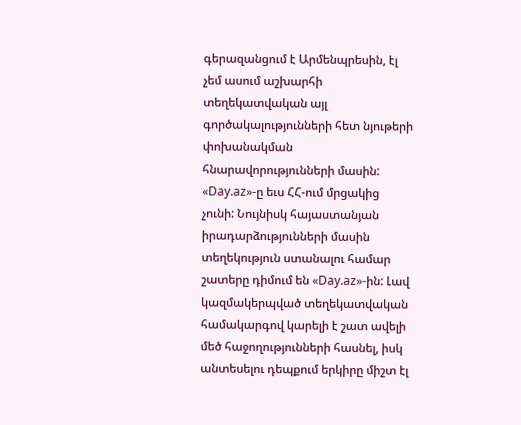գերազանցում է Արմենպրեսին, էլ չեմ ասում աշխարհի տեղեկատվական այլ գործակալությունների հետ նյութերի փոխանակման հնարավորությունների մասին: «Day.az»-ը եւս ՀՀ-ում մրցակից չունի: Նույնիսկ հայաստանյան իրադարձությունների մասին տեղեկություն ստանալու համար շատերը դիմում են «Day.az»-ին: Լավ կազմակերպված տեղեկատվական համակարգով կարելի է շատ ավելի մեծ հաջողությունների հասնել, իսկ անտեսելու դեպքում երկիրը միշտ էլ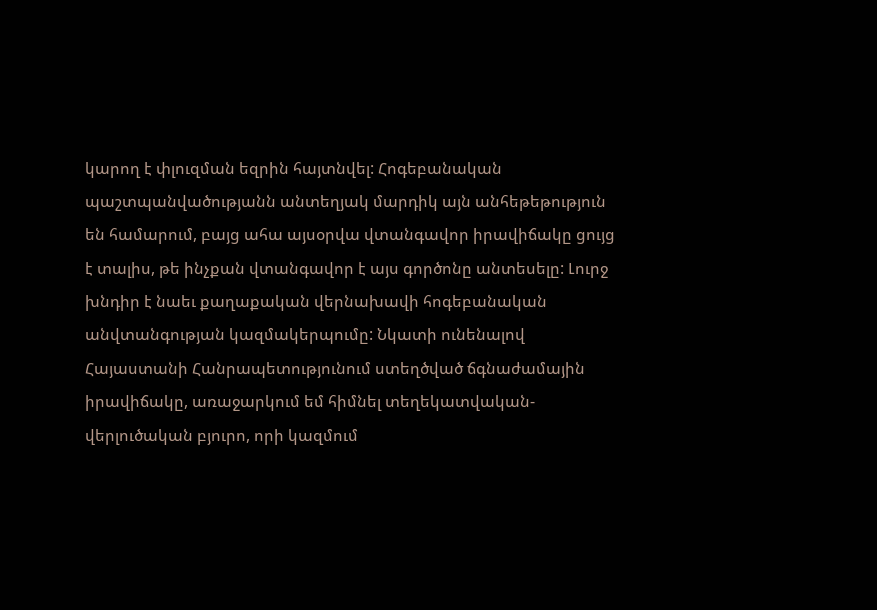կարող է փլուզման եզրին հայտնվել: Հոգեբանական պաշտպանվածությանն անտեղյակ մարդիկ այն անհեթեթություն են համարում, բայց ահա այսօրվա վտանգավոր իրավիճակը ցույց է տալիս, թե ինչքան վտանգավոր է այս գործոնը անտեսելը: Լուրջ խնդիր է նաեւ քաղաքական վերնախավի հոգեբանական անվտանգության կազմակերպումը: Նկատի ունենալով Հայաստանի Հանրապետությունում ստեղծված ճգնաժամային իրավիճակը, առաջարկում եմ հիմնել տեղեկատվական-վերլուծական բյուրո, որի կազմում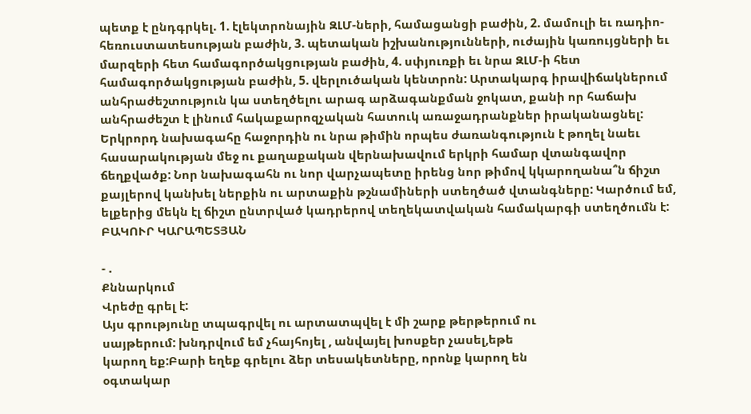պետք է ընդգրկել. 1. էլեկտրոնային ԶԼՄ-ների, համացանցի բաժին, 2. մամուլի եւ ռադիո-հեռուստատեսության բաժին, 3. պետական իշխանությունների, ուժային կառույցների եւ մարզերի հետ համագործակցության բաժին, 4. սփյուռքի եւ նրա ԶԼՄ-ի հետ համագործակցության բաժին, 5. վերլուծական կենտրոն: Արտակարգ իրավիճակներում անհրաժեշտություն կա ստեղծելու արագ արձագանքման ջոկատ, քանի որ հաճախ անհրաժեշտ է լինում հակաքարոզչական հատուկ առաջադրանքներ իրականացնել: Երկրորդ նախագահը հաջորդին ու նրա թիմին որպես ժառանգություն է թողել նաեւ հասարակության մեջ ու քաղաքական վերնախավում երկրի համար վտանգավոր ճեղքվածք: Նոր նախագահն ու նոր վարչապետը իրենց նոր թիմով կկարողանա՞ն ճիշտ քայլերով կանխել ներքին ու արտաքին թշնամիների ստեղծած վտանգները: Կարծում եմ, ելքերից մեկն էլ ճիշտ ընտրված կադրերով տեղեկատվական համակարգի ստեղծումն է: ԲԱԿՈՒՐ ԿԱՐԱՊԵՏՅԱՆ

- .
Քննարկում
Վրեժը գրել է:
Այս գրությունը տպագրվել ու արտատպվել է մի շարք թերթերում ու
սայթերում: խնդրվում եմ չհայհոյել , անվայել խոսքեր չասել,եթե
կարող եք:Բարի եղեք գրելու ձեր տեսակետները, որոնք կարող են
օգտակար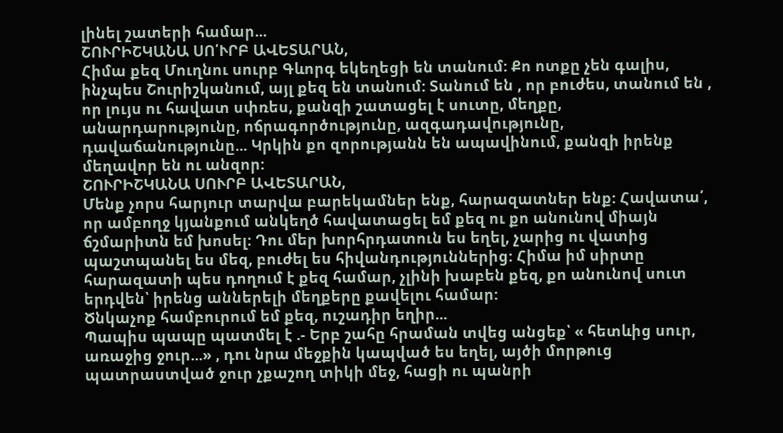լինել շատերի համար...
ՇՈՒՐԻՇԿԱՆԱ ՍՈ՛ՒՐԲ ԱՎԵՏԱՐԱՆ,
Հիմա քեզ Մուղնու սուրբ Գևորգ եկեղեցի են տանում: Քո ոտքը չեն գալիս, ինչպես Շուրիշկանում, այլ քեզ են տանում: Տանում են , որ բուժես, տանում են , որ լույս ու հավատ սփռես, քանզի շատացել է սուտը, մեղքը, անարդարությունը, ոճրագործությունը, ազգադավությունը, դավաճանությունը... Կրկին քո զորությանն են ապավինում, քանզի իրենք մեղավոր են ու անզոր:
ՇՈՒՐԻՇԿԱՆԱ ՍՈՒՐԲ ԱՎԵՏԱՐԱՆ,
Մենք չորս հարյուր տարվա բարեկամներ ենք, հարազատներ ենք: Հավատա՛, որ ամբողջ կյանքում անկեղծ հավատացել եմ քեզ ու քո անունով միայն ճշմարիտն եմ խոսել: Դու մեր խորհրդատուն ես եղել, չարից ու վատից պաշտպանել ես մեզ, բուժել ես հիվանդություններից: Հիմա իմ սիրտը հարազատի պես դողում է քեզ համար, չլինի խաբեն քեզ, քո անունով սուտ երդվեն՝ իրենց աններելի մեղքերը քավելու համար:
Ծնկաչոք համբուրում եմ քեզ, ուշադիր եղիր...
Պապիս պապը պատմել է .- Երբ շահը հրաման տվեց անցեք՝ « հետևից սուր, առաջից ջուր...» , դու նրա մեջքին կապված ես եղել, այծի մորթուց պատրաստված ջուր չքաշող տիկի մեջ, հացի ու պանրի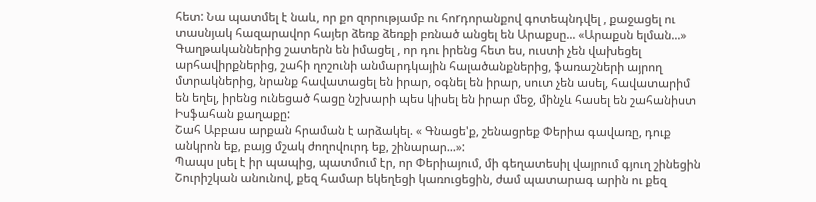հետ: Նա պատմել է նաև, որ քո զորությամբ ու հոrդորանքով գոտեպնդվել , քաջացել ու տասնյակ հազարավոր հայեր ձեռք ձեռքի բռնած անցել են Արաքսը... «Արաքսն ելման...»
Գաղթականներից շատերն են իմացել , որ դու իրենց հետ ես, ուստի չեն վախեցել արհավիրքներից, շահի ղոշունի անմարդկային հալածանքներից, ֆառաշների այրող մտրակներից, նրանք հավատացել են իրար, օգնել են իրար, սուտ չեն ասել, հավատարիմ են եղել, իրենց ունեցած հացը նշխարի պես կիսել են իրար մեջ, մինչև հասել են շահանիստ Իսֆահան քաղաքը:
Շահ Աբբաս արքան հրաման է արձակել. « Գնացե'ք, շենացրեք Փերիա գավառը, դուք անկրոն եք, բայց մշակ ժողովուրդ եք, շինարար...»:
Պապս լսել է իր պապից, պատմում էր, որ Փերիայում, մի գեղատեսիլ վայրում գյուղ շինեցին Շուրիշկան անունով, քեզ համար եկեղեցի կառուցեցին, ժամ պատարագ արին ու քեզ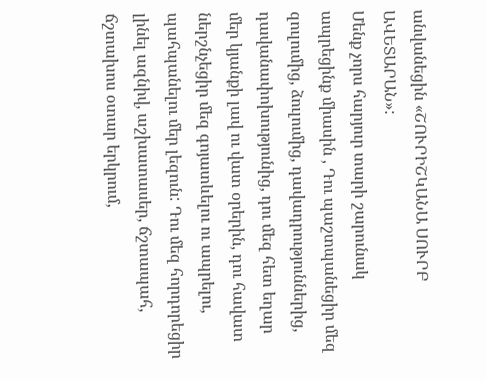անվանեցին «ՇՈՒՐԻՇԿԱՆԱ ՍՈՒՐԲ ԱՎԵՏԱՐԱՆ»:
Մենք չորս հարյուր տարի շարունակ ապրեցինք միասին , Դու պաշտպանեցիր մեզ զուլումից, ձուլումից, դավադրություններից, դավանափոխությունից, դու մեզ հետ եղար մեր կյանքի լավ ու վատ օրերին, դու հավատ ներշնչեցիր մեզ գոյատևելու ու ապրելու, պահպանելու մեր լեզուն: Դու մեզ հորդորեցիր լինել ազնիվ, աշխատասեր, ճշտապահ, ճշտախոս օտար երկրում,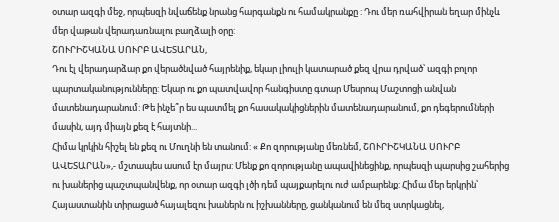օտար ազգի մեջ, որպեսզի նվաճենք նրանց հարգանքն ու համակրանքը : Դու մեր ռահվիրան եղար մինչև մեր վաթան վերադառնալու բաղձալի օրը:
ՇՈՒՐԻՇԿԱՆԱ ՍՈՒՐԲ ԱՎԵՏԱՐԱՆ,
Դու էլ վերադարձար քո վերածնված հայրենիք, եկար լիուլի կատարած քեզ վրա դրված՝ ազգի բոլոր պարտականությունները: Եկար ու քո պատվավոր հանգիստը գտար Մեսրոպ Մաշտոցի անվան մատենադարանում: Թե ինչե՞ր ես պատմել քո հասակակիցներին մատենադարանում, քո դեգերումների մասին, այդ միայն քեզ է հայտնի...
Հիմա կրկին հիշել են քեզ ու Մուղնի են տանում: « Քո զորությանը մեռնեմ, ՇՈՒՐԻՇԿԱՆԱ ՍՈՒՐԲ ԱՎԵՏԱՐԱՆ»,- մշտապես ասում էր մայրս: Մենք քո զորությանը ապավինեցինք, որպեսզի պարսից շահերից ու խաներից պաշտպանվենք, որ օտար ազգի լծի դեմ պայքարելու ուժ ամբարենք: Հիմա մեր երկրին՝ Հայաստանին տիրացած հայալեզու խաներն ու իշխանները, ցանկանում են մեզ ստրկացնել,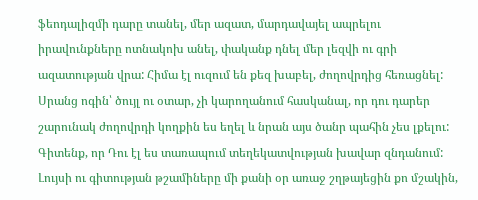ֆեոդալիզմի դարը տանել, մեր ազատ, մարդավայել ապրելու իրավունքները ոտնակոխ անել, փականք դնել մեր լեզվի ու գրի ազատության վրա: Հիմա էլ ուզում են քեզ խաբել, ժողովրդից հեռացնել: Սրանց ոգին՝ ծույլ ու օտար, չի կարողանում հասկանալ, որ դու դարեր շարունակ ժողովրդի կողքին ես եղել և նրան այս ծանր պահին չես լքելու:
Գիտենք, որ Դու էլ ես տառապում տեղեկատվության խավար զնդանում: Լույսի ու գիտության թշամիները մի քանի օր առաջ շղթայեցին քո մշակին,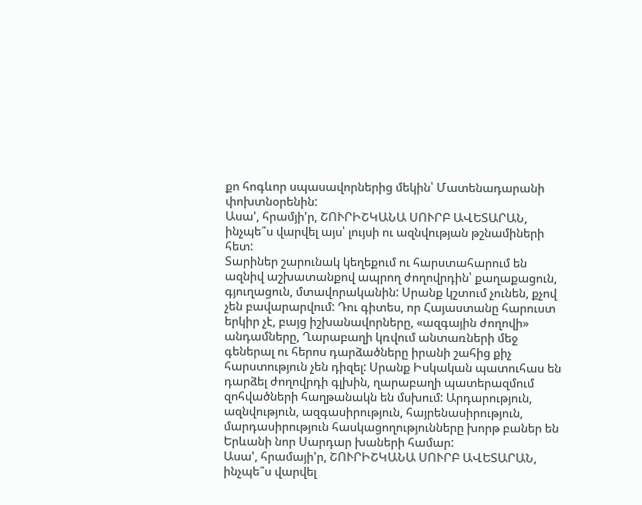քո հոգևոր սպասավորներից մեկին՝ Մատենադարանի փոխտնօրենին:
Ասա', հրամյի'ր, ՇՈՒՐԻՇԿԱՆԱ ՍՈՒՐԲ ԱՎԵՏԱՐԱՆ, ինչպե՞ս վարվել այս՝ լույսի ու ազնվության թշնամիների հետ:
Տարիներ շարունակ կեղեքում ու հարստահարում են ազնիվ աշխատանքով ապրող ժողովրդին՝ քաղաքացուն, գյուղացուն, մտավորականին: Սրանք կշտում չունեն, քչով չեն բավարարվում: Դու գիտես, որ Հայաստանը հարուստ երկիր չէ, բայց իշխանավորները, «ազգային ժողովի» անդամները, Ղարաբաղի կռվում անտառների մեջ գեներալ ու հերոս դարձածները իրանի շահից քիչ հարստություն չեն դիզել: Սրանք Իսկական պատուհաս են դարձել ժողովրդի գլխին, ղարաբաղի պատերազմում զոհվածների հաղթանակն են մսխում: Արդարություն, ազնվություն, ազգասիրություն, հայրենասիրություն, մարդասիրություն հասկացողությունները խորթ բաներ են Երևանի նոր Սարդար խաների համար:
Ասա', հրամայի'ր, ՇՈՒՐԻՇԿԱՆԱ ՍՈՒՐԲ ԱՎԵՏԱՐԱՆ, ինչպե՞ս վարվել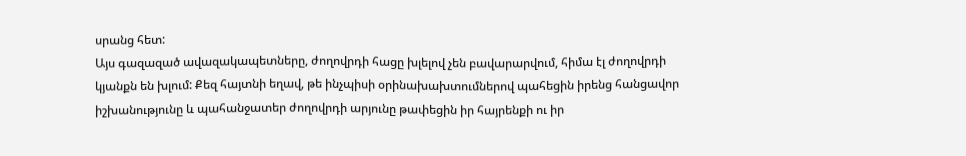սրանց հետ:
Այս գազազած ավազակապետները, ժողովրդի հացը խլելով չեն բավարարվում, հիմա էլ ժողովրդի կյանքն են խլում: Քեզ հայտնի եղավ, թե ինչպիսի օրինախախտումներով պահեցին իրենց հանցավոր իշխանությունը և պահանջատեր ժողովրդի արյունը թափեցին իր հայրենքի ու իր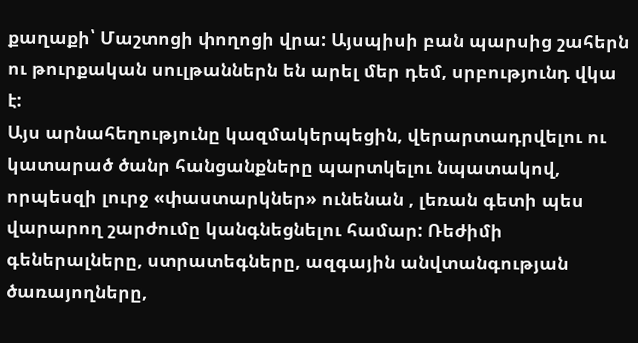քաղաքի՝ Մաշտոցի փողոցի վրա: Այսպիսի բան պարսից շահերն ու թուրքական սուլթաններն են արել մեր դեմ, սրբությունդ վկա է:
Այս արնահեղությունը կազմակերպեցին, վերարտադրվելու ու կատարած ծանր հանցանքները պարտկելու նպատակով, որպեսզի լուրջ «փաստարկներ» ունենան , լեռան գետի պես վարարող շարժումը կանգնեցնելու համար: Ռեժիմի գեներալները, ստրատեգները, ազգային անվտանգության ծառայողները,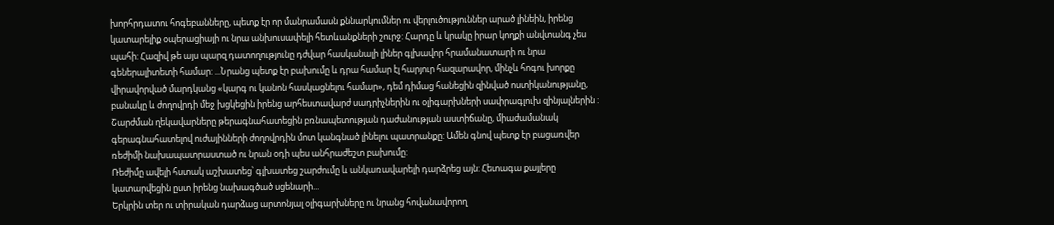խորհրդատու հոգեբանները, պետք էր որ մանրամասն քննարկումներ ու վերլուծություններ արած լինեին, իրենց կատարելիք օպերացիայի ու նրա անխուսափելի հետևանքների շուրջ: Հարդը և կրակը իրար կողքի անվտանգ չես պահի: Հազիվ թե այս պարզ դատողությունը դժվար հասկանալի լիներ գլխավոր հրամանատարի ու նրա գեներալիտետի համար: ...Նրանց պետք էր բախումը և դրա համար էլ հարյուր հազարավոր, մինչև հոգու խորքը վիրավորված մարդկանց «կարգ ու կանոն հասկացնելու համար», դեմ դիմաց հանեցին զինված ոստիկանությանը, բանակը և ժողովրդի մեջ խցկեցին իրենց արհեստավարժ սադրիչներին ու օլիգարխների սափրագլուխ զինյալներին :
Շարժման ղեկավարները թերագնահատեցին բռնապետության դաժանության աստիճանը, միաժամանակ գերագնահատելով ուժայինների ժողովրդին մոտ կանգնած լինելու պատրանքը: Ամեն գնով պետք էր բացառվեր ռեժիմի նախապատրաստած ու նրան օդի պես անհրաժեշտ բախումը:
Ռեժիմը ավելի հստակ աշխատեց՝ գլխատեց շարժումը և անկառավարելի դարձրեց այն: Հետագա քայլերը կատարվեցին ըստ իրենց նախագծած սցենարի...
Երկրին տեր ու տիրական դարձաց արտոնյալ օլիգարխները ու նրանց հովանավորող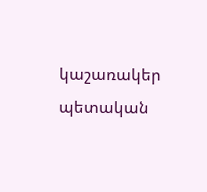կաշառակեր պետական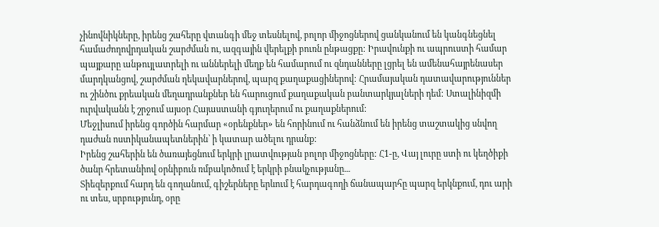չինովնիկները, իրենց շահերը վտանգի մեջ տեսնելով, բոլոր միջոցներով ցանկանում են կանգնեցնել համաժողովրդական շարժման ու, ազգային վերելքի բուռն ընթացքը: Իրավունքի ու ապրուստի համար պայքարը անթույլատրելի ու աններելի մեղք են համարում ու զնդանները լցրել են ամենահայրենասեր մարդկանցով, շարժման ղեկավարներով, պարզ քաղաքացիներով: Հրամայական դատավարություններ ու շինծու քրեական մեղադրանքներ են հարուցում քաղաքական բանտարկյալների դեմ: Ստալինիզմի ուրվականն է շրջում այսօր Հայաստանի գյուղերում ու քաղաքներում:
Մեջլիսում իրենց գործին հարմար «օրենքներ» են հորինում ու հանձնում են իրենց տաշտակից սնվող դաժան ոստիկանապետներին՝ ի կատար ածելու դրանք:
Իրենց շահերին են ծառայեցնում երկրի լրատվության բոլոր միջոցները: Հ1-ը, Վայ լուրը ստի ու կեղծիքի ծանր հրետանիով օրնիբուն ռմբակոծում է երկրի բնակչությանը...
Տիեզերքում հարդ են գողանում, գիշերները երևում է հարդագողի ճանապարհը պարզ երկնքում, դու արի ու տես, սրբությունդ, օրը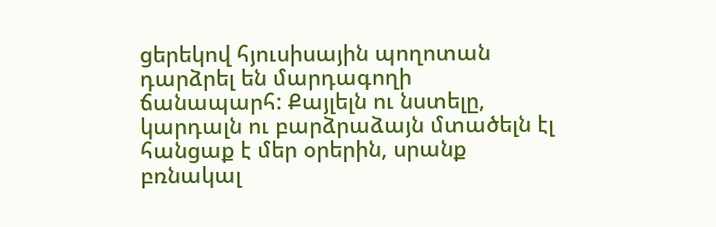ցերեկով հյուսիսային պողոտան դարձրել են մարդագողի ճանապարհ: Քայլելն ու նստելը, կարդալն ու բարձրաձայն մտածելն էլ հանցաք է մեր օրերին, սրանք բռնակալ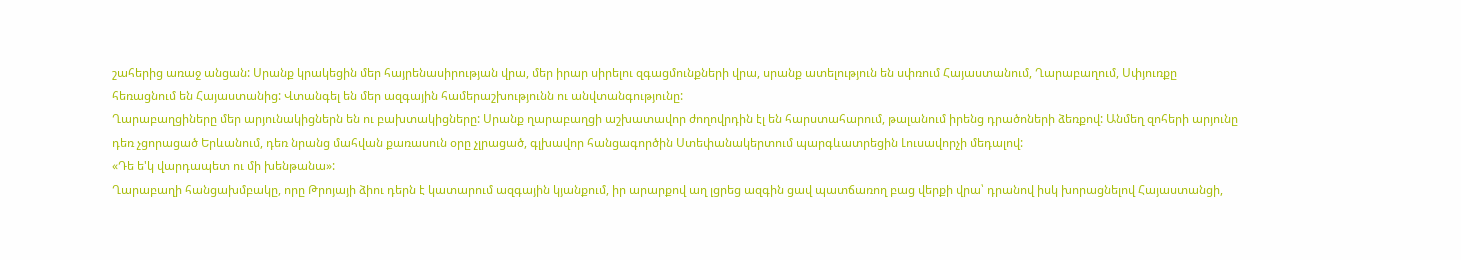շահերից առաջ անցան: Սրանք կրակեցին մեր հայրենասիրության վրա, մեր իրար սիրելու զգացմունքների վրա, սրանք ատելություն են սփռում Հայաստանում, Ղարաբաղում, Սփյուռքը հեռացնում են Հայաստանից: Վտանգել են մեր ազգային համերաշխությունն ու անվտանգությունը:
Ղարաբաղցիները մեր արյունակիցներն են ու բախտակիցները: Սրանք ղարաբաղցի աշխատավոր ժողովրդին էլ են հարստահարում, թալանում իրենց դրածոների ձեռքով: Անմեղ զոհերի արյունը դեռ չցորացած Երևանում, դեռ նրանց մահվան քառասուն օրը չլրացած, գլխավոր հանցագործին Ստեփանակերտում պարգևատրեցին Լուսավորչի մեդալով:
«Դե ե'կ վարդապետ ու մի խենթանա»:
Ղարաբաղի հանցախմբակը, որը Թրոյայի ձիու դերն է կատարում ազգային կյանքում, իր արարքով աղ լցրեց ազգին ցավ պատճառող բաց վերքի վրա՝ դրանով իսկ խորացնելով Հայաստանցի,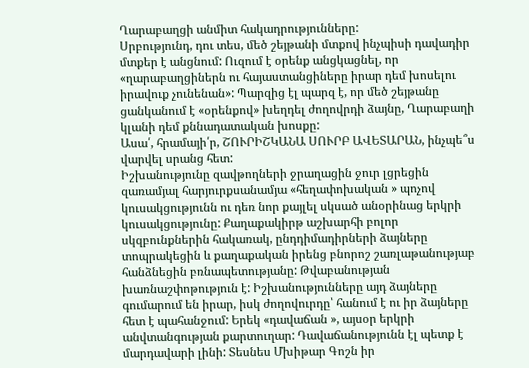Ղարաբաղցի անմիտ հակադրությունները:
Սրբությունդ, դու տես, մեծ շեյթանի մտքով ինչպիսի դավադիր մտքեր է անցնում: Ուզում է օրենք անցկացնել, որ «ղարաբաղցիներն ու հայաստանցիները իրար դեմ խոսելու իրավուք չունենան»: Պարզից էլ պարզ է, որ մեծ շեյթանը ցանկանում է «օրենքով» խեղդել ժողովրդի ձայնը, Ղարաբաղի կլանի դեմ քննադատական խոսքը:
Ասա՛, հրամայի՛ր, ՇՈՒՐԻՇԿԱՆԱ ՍՈՒՐԲ ԱՎԵՏԱՐԱՆ, ինչպե՞ս վարվել սրանց հետ:
Իշխանությունը զավթողների ջրաղացին ջուր լցրեցին զառամյալ հարյուրքսանամյա «հեղափոխական » պոչով կուսակցությունն ու դեռ նոր քայլել սկսած անօրինաց երկրի կուսակցությունը: Քաղաքակիրթ աշխարհի բոլոր սկզբունքներին հակառակ, ընդդիմադիրների ձայները տոպրակեցին և քաղաքական իրենց բնորոշ շառլաթանությաբ հանձնեցին բռնապետությանը: Թվաբանության խառնաշփոթություն է: Իշխանությունները այդ ձայները գումարում են իրար, իսկ ժողովուրդը՝ հանում է ու իր ձայները հետ է պահանջում: Երեկ «դավաճան », այսօր երկրի անվտանգության քարտուղար: Դավաճանությունն էլ պետք է մարդավարի լինի: Տեսնես Մխիթար Գոշն իր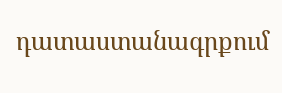դատաստանագրքում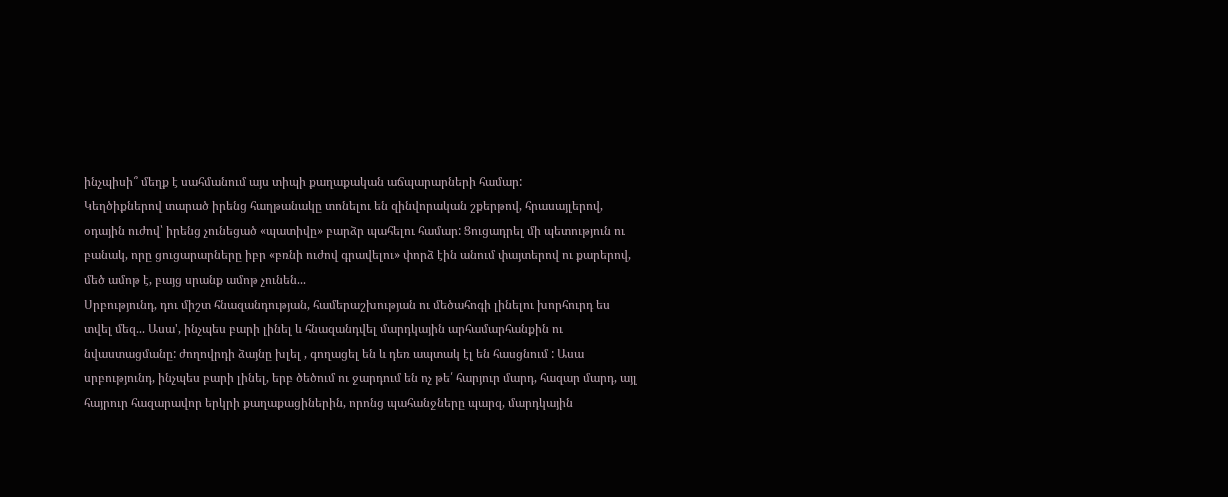ինչպիսի՞ մեղք է սահմանում այս տիպի քաղաքական աճպարարների համար:
Կեղծիքներով տարած իրենց հաղթանակը տոնելու են զինվորական շքերթով, հրասայլերով, օդային ուժով՝ իրենց չունեցած «պատիվը» բարձր պահելու համար: Ցուցադրել մի պետություն ու բանակ, որը ցուցարարները իբր «բռնի ուժով գրավելու» փորձ էին անում փայտերով ու քարերով, մեծ ամոթ է, բայց սրանք ամոթ չունեն...
Սրբությունդ, դու միշտ հնազանդության, համերաշխության ու մեծահոգի լինելու խորհուրդ ես տվել մեզ... Ասա', ինչպես բարի լինել և հնազանդվել մարդկային արհամարհանքին ու նվաստացմանը: ժողովրդի ձայնը խլել , գողացել են և դեռ ապտակ էլ են հասցնում : Ասա սրբությունդ, ինչպես բարի լինել, երբ ծեծում ու ջարդում են ոչ թե՛ հարյուր մարդ, հազար մարդ, այլ հայրուր հազարավոր երկրի քաղաքացիներին, որոնց պահանջները պարզ, մարդկային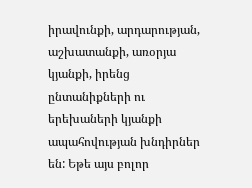իրավունքի, արդարության, աշխատանքի, առօրյա կյանքի, իրենց ընտանիքների ու երեխաների կյանքի ապահովության խնդիրներ են: Եթե այս բոլոր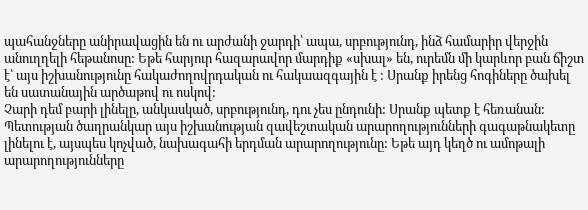պահանջները անիրավացին են ու արժանի ջարդի՝ ապա, սրբությունդ, ինձ համարիր վերջին անուղղելի հեթանոսը: Եթե հարյուր հազարավոր մարդիք «սխալ» են, ուրեմն մի կարևոր բան ճիշտ է՝ այս իշխանությունը հակաժողովրդական ու հակաազգային է : Սրանք իրենց հոգիները ծախել են սատանային արծաթով ու ոսկով:
Չարի դեմ բարի լինելը, անկասկած, սրբությունդ, դու չես ընդունի: Սրանք պետք է հեռանան:
Պետության ծաղրանկար այս իշխանության զավեշտական արարողությունների գագաթնակետը լինելու է, այսպես կոչված, նախագահի երդման արարողությունը: Եթե այդ կեղծ ու ամոթալի արարողությունները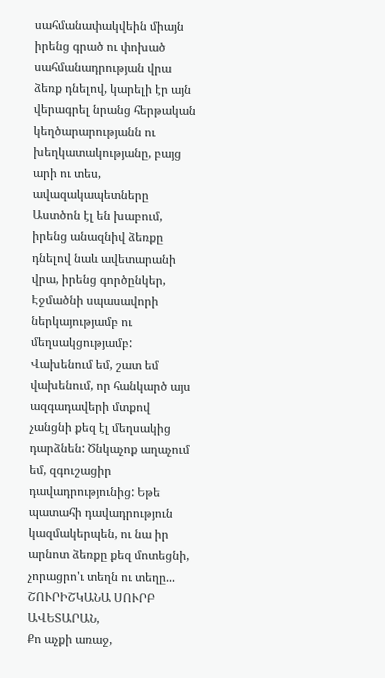սահմանափակվեին միայն իրենց գրած ու փոխած սահմանադրության վրա ձեռք դնելով, կարելի էր այն վերագրել նրանց հերթական կեղծարարությանն ու խեղկատակությանը, բայց արի ու տես, ավազակապետները Աստծոն էլ են խաբում, իրենց անազնիվ ձեռքը դնելով նաև ավետարանի վրա, իրենց գործընկեր, Էջմածնի սպասավորի ներկայությամբ ու մեղսակցությամբ:
Վախենում եմ, շատ եմ վախենում, որ հանկարծ այս ազգադավերի մտքով չանցնի քեզ էլ մեղսակից դարձնեն: Ծնկաչոք աղաչում եմ, զգուշացիր դավադրությունից: Եթե պատահի դավադրություն կազմակերպեն, ու նա իր արնոտ ձեռքը քեզ մոտեցնի, չորացրո'ւ տեղն ու տեղը...
ՇՈՒՐԻՇԿԱՆԱ ՍՈՒՐԲ ԱՎԵՏԱՐԱՆ,
Քո աչքի առաջ,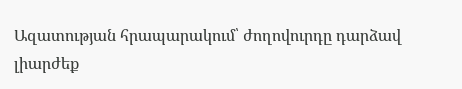Ազատության հրապարակում՝ ժողովուրդը դարձավ լիարժեք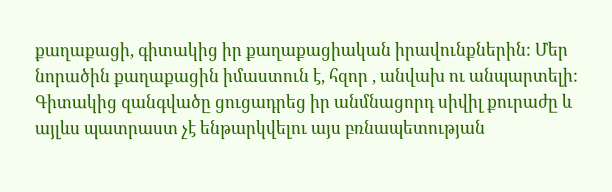քաղաքացի, գիտակից իր քաղաքացիական իրավունքներին: Մեր նորածին քաղաքացին իմաստուն է, հզոր , անվախ ու անպարտելի: Գիտակից զանգվածը ցուցադրեց իր անմնացորդ սիվիլ քուրաժը և այլևս պատրաստ չէ ենթարկվելու այս բռնապետության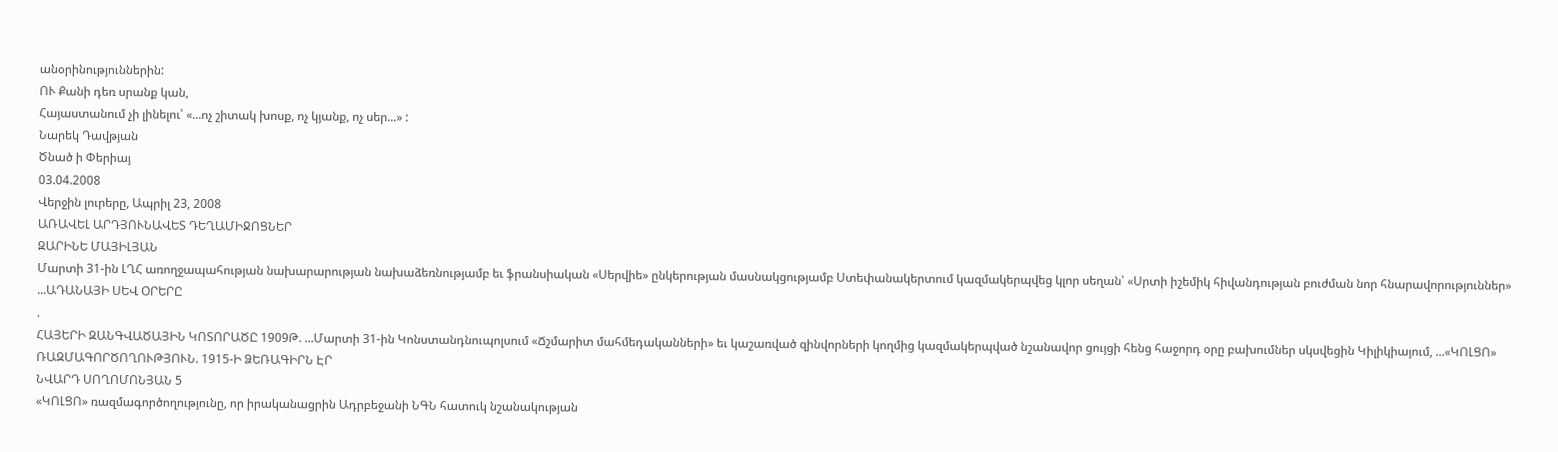անօրինություններին:
ՈՒ Քանի դեռ սրանք կան,
Հայաստանում չի լինելու՝ «...ոչ շիտակ խոսք, ոչ կյանք, ոչ սեր...» :
Նարեկ Դավթյան
Ծնած ի Փերիայ
03.04.2008
Վերջին լուրերը, Ապրիլ 23, 2008
ԱՌԱՎԵԼ ԱՐԴՅՈՒՆԱՎԵՏ ԴԵՂԱՄԻՋՈՑՆԵՐ
ԶԱՐԻՆԵ ՄԱՅԻԼՅԱՆ
Մարտի 31-ին ԼՂՀ առողջապահության նախարարության նախաձեռնությամբ եւ ֆրանսիական «Սերվիե» ընկերության մասնակցությամբ Ստեփանակերտում կազմակերպվեց կլոր սեղան՝ «Սրտի իշեմիկ հիվանդության բուժման նոր հնարավորություններ» ...ԱԴԱՆԱՅԻ ՍԵՎ ՕՐԵՐԸ
.
ՀԱՅԵՐԻ ԶԱՆԳՎԱԾԱՅԻՆ ԿՈՏՈՐԱԾԸ 1909Թ. ...Մարտի 31-ին Կոնստանդնուպոլսում «Ճշմարիտ մահմեդականների» եւ կաշառված զինվորների կողմից կազմակերպված նշանավոր ցույցի հենց հաջորդ օրը բախումներ սկսվեցին Կիլիկիայում, ...«ԿՈԼՑՈ» ՌԱԶՄԱԳՈՐԾՈՂՈՒԹՅՈՒՆ. 1915-Ի ՁԵՌԱԳԻՐՆ ԷՐ
ՆՎԱՐԴ ՍՈՂՈՄՈՆՅԱՆ 5
«ԿՈԼՑՈ» ռազմագործողությունը, որ իրականացրին Ադրբեջանի ՆԳՆ հատուկ նշանակության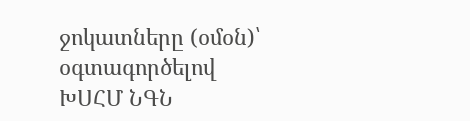ջոկատները (օմօն)՝ օգտագործելով ԽՍՀՄ ՆԳՆ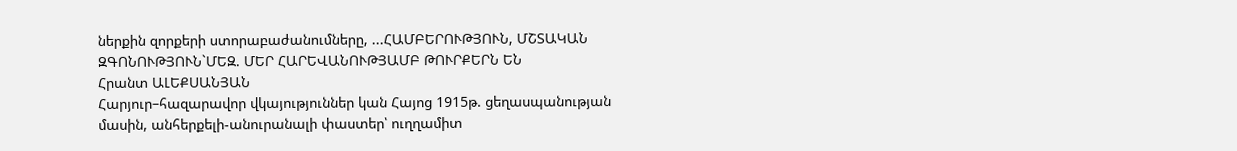ներքին զորքերի ստորաբաժանումները, ...ՀԱՄԲԵՐՈՒԹՅՈՒՆ, ՄՇՏԱԿԱՆ ԶԳՈՆՈՒԹՅՈՒՆ`ՄԵԶ. ՄԵՐ ՀԱՐԵՎԱՆՈՒԹՅԱՄԲ ԹՈՒՐՔԵՐՆ ԵՆ
Հրանտ ԱԼԵՔՍԱՆՅԱՆ
Հարյուր–հազարավոր վկայություններ կան Հայոց 1915թ. ցեղասպանության մասին, անհերքելի-անուրանալի փաստեր՝ ուղղամիտ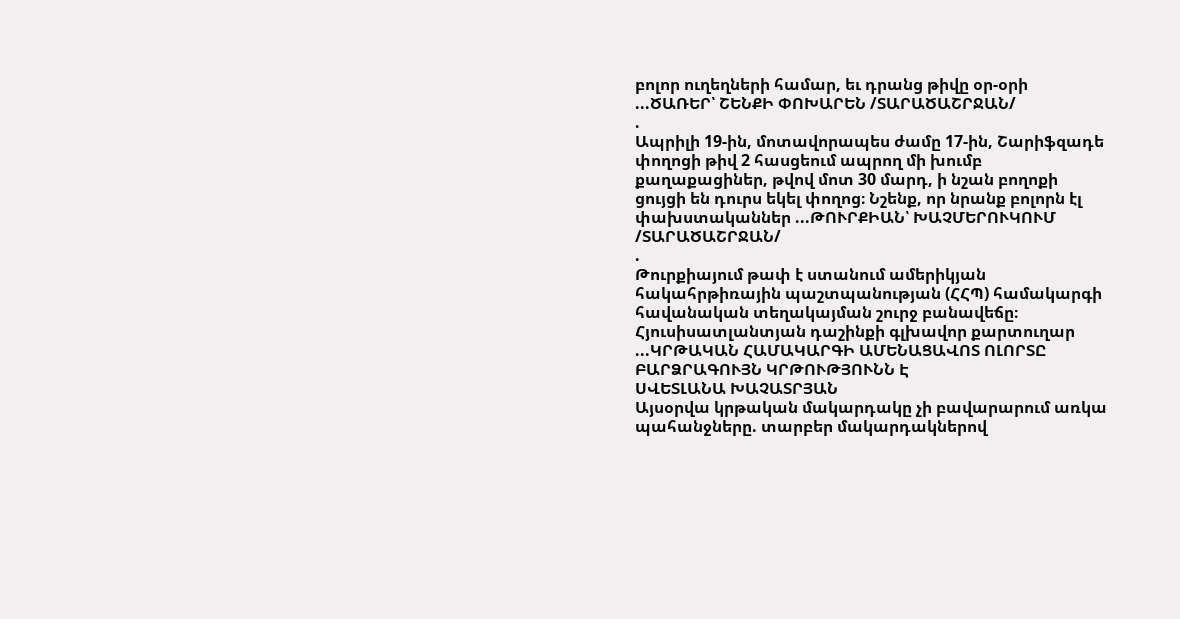բոլոր ուղեղների համար, եւ դրանց թիվը օր-օրի ...ԾԱՌԵՐ՝ ՇԵՆՔԻ ՓՈԽԱՐԵՆ /ՏԱՐԱԾԱՇՐՋԱՆ/
.
Ապրիլի 19-ին, մոտավորապես ժամը 17-ին, Շարիֆզադե փողոցի թիվ 2 հասցեում ապրող մի խումբ քաղաքացիներ, թվով մոտ 30 մարդ, ի նշան բողոքի ցույցի են դուրս եկել փողոց։ Նշենք, որ նրանք բոլորն էլ փախստականներ ...ԹՈՒՐՔԻԱՆ՝ ԽԱՉՄԵՐՈՒԿՈՒՄ /ՏԱՐԱԾԱՇՐՋԱՆ/
.
Թուրքիայում թափ է ստանում ամերիկյան հակահրթիռային պաշտպանության (ՀՀՊ) համակարգի հավանական տեղակայման շուրջ բանավեճը։ Հյուսիսատլանտյան դաշինքի գլխավոր քարտուղար ...ԿՐԹԱԿԱՆ ՀԱՄԱԿԱՐԳԻ ԱՄԵՆԱՑԱՎՈՏ ՈԼՈՐՏԸ ԲԱՐՁՐԱԳՈՒՅՆ ԿՐԹՈՒԹՅՈՒՆՆ Է
ՍՎԵՏԼԱՆԱ ԽԱՉԱՏՐՅԱՆ
Այսօրվա կրթական մակարդակը չի բավարարում առկա պահանջները. տարբեր մակարդակներով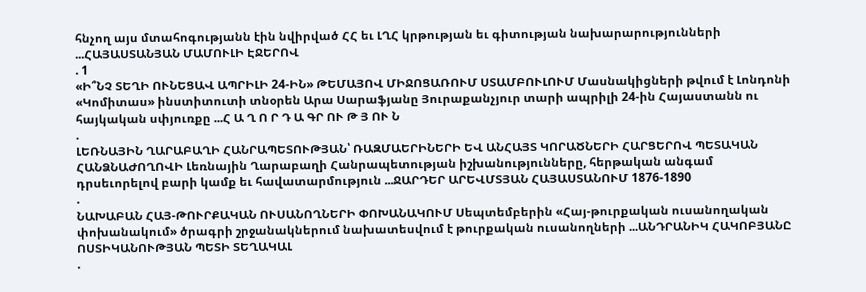հնչող այս մտահոգությանն էին նվիրված ՀՀ եւ ԼՂՀ կրթության եւ գիտության նախարարությունների ...ՀԱՅԱՍՏԱՆՅԱՆ ՄԱՄՈՒԼԻ ԷՋԵՐՈՎ
. 1
«Ի՞ՆՉ ՏԵՂԻ ՈՒՆԵՑԱՎ ԱՊՐԻԼԻ 24-ԻՆ» ԹԵՄԱՅՈՎ ՄԻՋՈՑԱՌՈՒՄ ՍՏԱՄԲՈՒԼՈՒՄ Մասնակիցների թվում է Լոնդոնի «Կոմիտաս» ինստիտուտի տնօրեն Արա Սարաֆյանը Յուրաքանչյուր տարի ապրիլի 24-ին Հայաստանն ու հայկական սփյուռքը ...Հ Ա Ղ Ո Ր Դ Ա ԳՐ ՈՒ Թ Յ ՈՒ Ն
.
ԼԵՌՆԱՅԻՆ ՂԱՐԱԲԱՂԻ ՀԱՆՐԱՊԵՏՈՒԹՅԱՆ՝ ՌԱԶՄԱԵՐԻՆԵՐԻ ԵՎ ԱՆՀԱՅՏ ԿՈՐԱԾՆԵՐԻ ՀԱՐՑԵՐՈՎ ՊԵՏԱԿԱՆ ՀԱՆՁՆԱԺՈՂՈՎԻ Լեռնային Ղարաբաղի Հանրապետության իշխանությունները, հերթական անգամ դրսեւորելով բարի կամք եւ հավատարմություն ...ՋԱՐԴԵՐ ԱՐԵՎՄՏՅԱՆ ՀԱՅԱՍՏԱՆՈՒՄ 1876-1890
.
ՆԱԽԱԲԱՆ ՀԱՅ-ԹՈՒՐՔԱԿԱՆ ՈՒՍԱՆՈՂՆԵՐԻ ՓՈԽԱՆԱԿՈՒՄ Սեպտեմբերին «Հայ-թուրքական ուսանողական փոխանակում» ծրագրի շրջանակներում նախատեսվում է թուրքական ուսանողների ...ԱՆԴՐԱՆԻԿ ՀԱԿՈԲՅԱՆԸ ՈՍՏԻԿԱՆՈՒԹՅԱՆ ՊԵՏԻ ՏԵՂԱԿԱԼ
.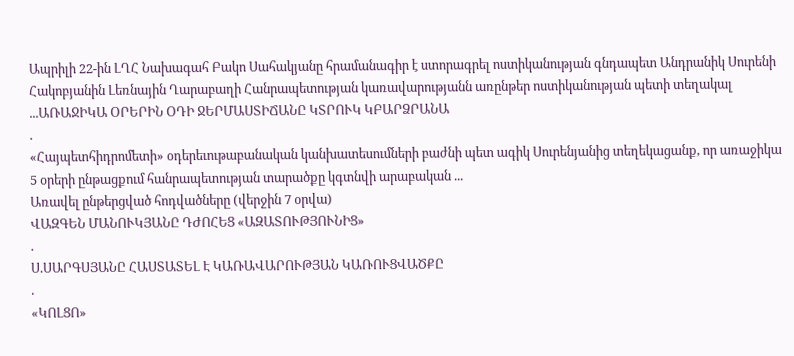Ապրիլի 22-ին ԼՂՀ Նախագահ Բակո Սահակյանը հրամանագիր է ստորագրել ոստիկանության գնդապետ Անդրանիկ Սուրենի Հակոբյանին Լեռնային Ղարաբաղի Հանրապետության կառավարությանն առընթեր ոստիկանության պետի տեղակալ ...ԱՌԱՋԻԿԱ ՕՐԵՐԻՆ ՕԴԻ ՋԵՐՄԱՍՏԻՃԱՆԸ ԿՏՐՈՒԿ ԿԲԱՐՁՐԱՆԱ
.
«Հայպետհիդրոմետի» օդերեւութաբանական կանխատեսումների բաժնի պետ ագիկ Սուրենյանից տեղեկացանք, որ առաջիկա 5 օրերի ընթացքում հանրապետության տարածքը կգտնվի արաբական ...
Առավել ընթերցված հոդվածները (վերջին 7 օրվա)
ՎԱԶԳԵՆ ՄԱՆՈՒԿՅԱՆԸ ԴԺՈՀԵՑ «ԱԶԱՏՈՒԹՅՈՒՆԻՑ»
.
Ս.ՍԱՐԳՍՅԱՆԸ ՀԱՍՏԱՏԵԼ Է ԿԱՌԱՎԱՐՈՒԹՅԱՆ ԿԱՌՈՒՑՎԱԾՔԸ
.
«ԿՈԼՑՈ»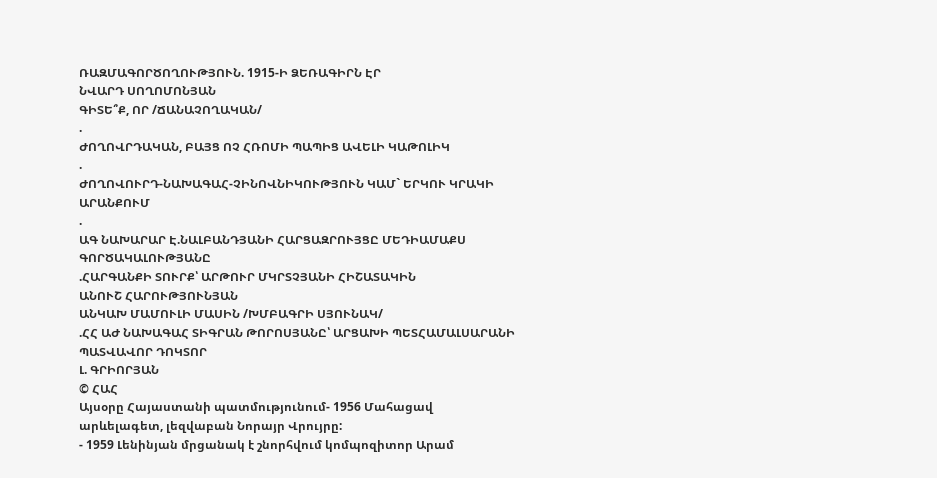ՌԱԶՄԱԳՈՐԾՈՂՈՒԹՅՈՒՆ. 1915-Ի ՁԵՌԱԳԻՐՆ ԷՐ
ՆՎԱՐԴ ՍՈՂՈՄՈՆՅԱՆ
ԳԻՏԵ՞Ք, ՈՐ /ՃԱՆԱՉՈՂԱԿԱՆ/
.
ԺՈՂՈՎՐԴԱԿԱՆ, ԲԱՅՑ ՈՉ ՀՌՈՄԻ ՊԱՊԻՑ ԱՎԵԼԻ ԿԱԹՈԼԻԿ
.
ԺՈՂՈՎՈՒՐԴ-ՆԱԽԱԳԱՀ-ՉԻՆՈՎՆԻԿՈՒԹՅՈՒՆ ԿԱՄ` ԵՐԿՈՒ ԿՐԱԿԻ ԱՐԱՆՔՈՒՄ
.
ԱԳ ՆԱԽԱՐԱՐ Է.ՆԱԼԲԱՆԴՅԱՆԻ ՀԱՐՑԱԶՐՈՒՅՑԸ ՄԵԴԻԱՄԱՔՍ ԳՈՐԾԱԿԱԼՈՒԹՅԱՆԸ
.ՀԱՐԳԱՆՔԻ ՏՈՒՐՔ՝ ԱՐԹՈՒՐ ՄԿՐՏՉՅԱՆԻ ՀԻՇԱՏԱԿԻՆ
ԱՆՈՒՇ ՀԱՐՈՒԹՅՈՒՆՅԱՆ
ԱՆԿԱԽ ՄԱՄՈՒԼԻ ՄԱՍԻՆ /ԽՄԲԱԳՐԻ ՍՅՈՒՆԱԿ/
.ՀՀ ԱԺ ՆԱԽԱԳԱՀ ՏԻԳՐԱՆ ԹՈՐՈՍՅԱՆԸ՝ ԱՐՑԱԽԻ ՊԵՏՀԱՄԱԼՍԱՐԱՆԻ ՊԱՏՎԱՎՈՐ ԴՈԿՏՈՐ
Լ. ԳՐԻՈՐՅԱՆ
© ՀԱՀ
Այսօրը Հայաստանի պատմությունում- 1956 Մահացավ արևելագետ, լեզվաբան Նորայր Վրույրը:
- 1959 Լենինյան մրցանակ է շնորհվում կոմպոզիտոր Արամ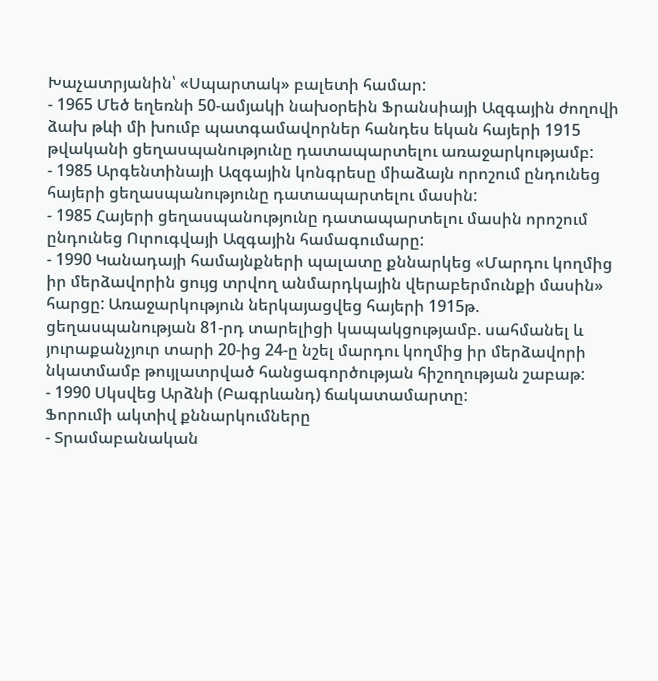Խաչատրյանին՝ «Սպարտակ» բալետի համար:
- 1965 Մեծ եղեռնի 50-ամյակի նախօրեին Ֆրանսիայի Ազգային ժողովի ձախ թևի մի խումբ պատգամավորներ հանդես եկան հայերի 1915 թվականի ցեղասպանությունը դատապարտելու առաջարկությամբ:
- 1985 Արգենտինայի Ազգային կոնգրեսը միաձայն որոշում ընդունեց հայերի ցեղասպանությունը դատապարտելու մասին:
- 1985 Հայերի ցեղասպանությունը դատապարտելու մասին որոշում ընդունեց Ուրուգվայի Ազգային համագումարը:
- 1990 Կանադայի համայնքների պալատը քննարկեց «Մարդու կողմից իր մերձավորին ցույց տրվող անմարդկային վերաբերմունքի մասին» հարցը: Առաջարկություն ներկայացվեց հայերի 1915թ. ցեղասպանության 81-րդ տարելիցի կապակցությամբ. սահմանել և յուրաքանչյուր տարի 20-ից 24-ը նշել մարդու կողմից իր մերձավորի նկատմամբ թույլատրված հանցագործության հիշողության շաբաթ:
- 1990 Սկսվեց Արձնի (Բագրևանդ) ճակատամարտը:
Ֆորումի ակտիվ քննարկումները
- Տրամաբանական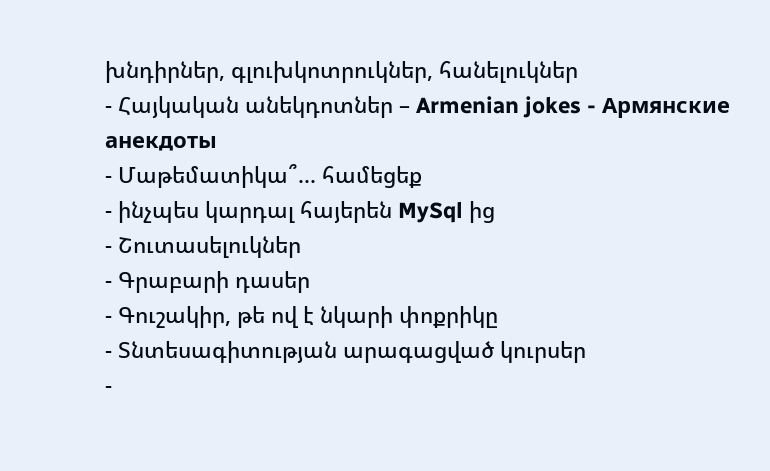խնդիրներ, գլուխկոտրուկներ, հանելուկներ
- Հայկական անեկդոտներ – Armenian jokes - Армянские анекдоты
- Մաթեմատիկա՞... համեցեք
- ինչպես կարդալ հայերեն MySql ից
- Շուտասելուկներ
- Գրաբարի դասեր
- Գուշակիր, թե ով է նկարի փոքրիկը
- Տնտեսագիտության արագացված կուրսեր
-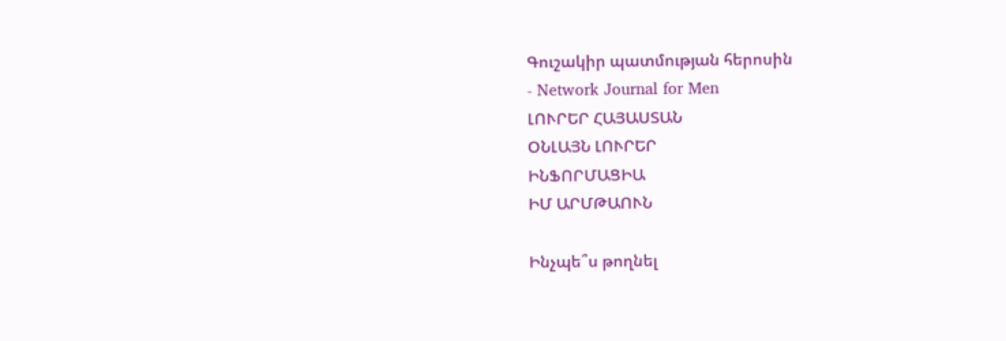Գուշակիր պատմության հերոսին
- Network Journal for Men
ԼՈՒՐԵՐ ՀԱՅԱՍՏԱՆ
ՕՆԼԱՅՆ ԼՈՒՐԵՐ
ԻՆՖՈՐՄԱՑԻԱ
ԻՄ ԱՐՄԹԱՈՒՆ

Ինչպե՞ս թողնել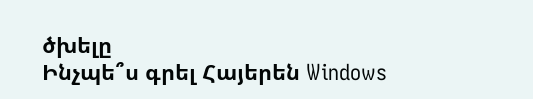ծխելը
Ինչպե՞ս գրել Հայերեն Windows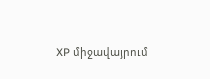XP միջավայրում